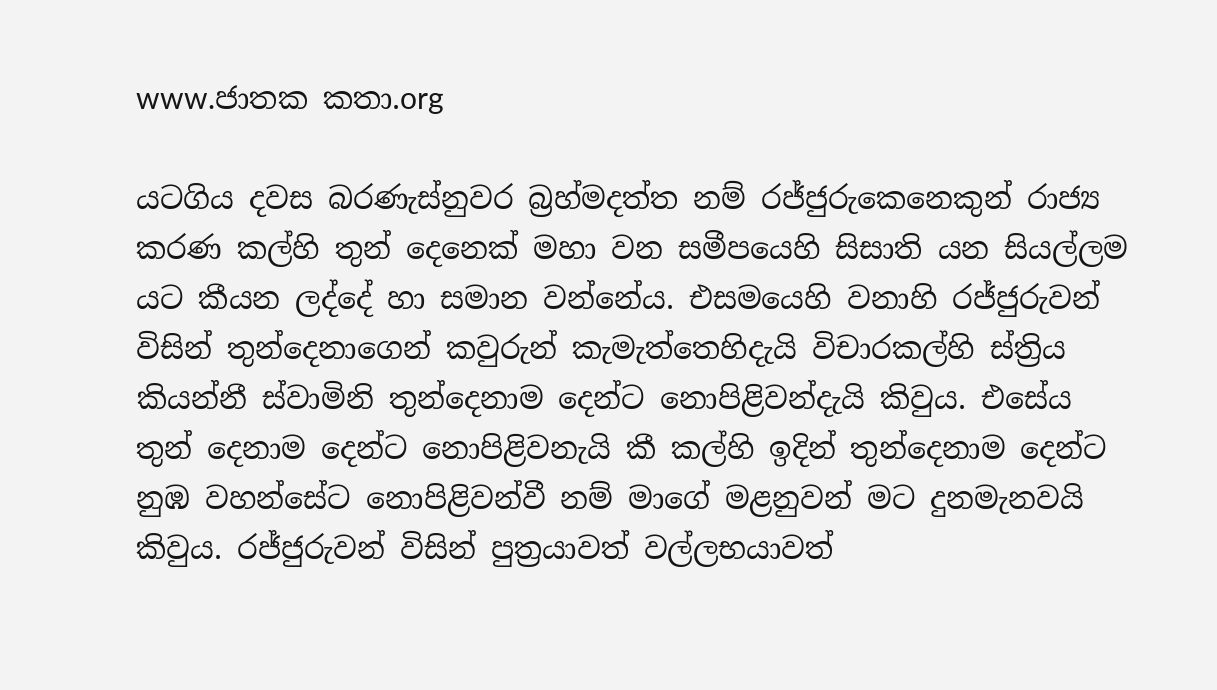www.ජාතක කතා.org

යටගිය දවස බරණැස්නුවර බ්‍රහ්මදත්ත නම් රජ්ජුරුකෙනෙකුන් රාජ්‍ය කරණ කල්හි තුන් දෙනෙක් මහා වන සමීපයෙහි සිසාති යන සියල්ලම යට කීයන ලද්දේ හා සමාන වන්නේය. එසමයෙහි වනාහි රජ්ජුරුවන් විසින් තුන්දෙනාගෙන් කවුරුන් කැමැත්තෙහිදැයි විචාරකල්හි ස්ත්‍රිය කියන්නී ස්වාමිනි තුන්දෙනාම දෙන්ට නොපිළිවන්දැයි කිවුය. එසේය තුන් දෙනාම දෙන්ට නොපිළිවනැයි කී කල්හි ඉදින් තුන්දෙනාම දෙන්ට නුඹ වහන්සේට නොපිළිවන්වී නම් මාගේ මළනුවන් මට දුනමැනවයි කිවුය. රජ්ජුරුවන් විසින් පුත්‍රයාවත් වල්ලභයාවත්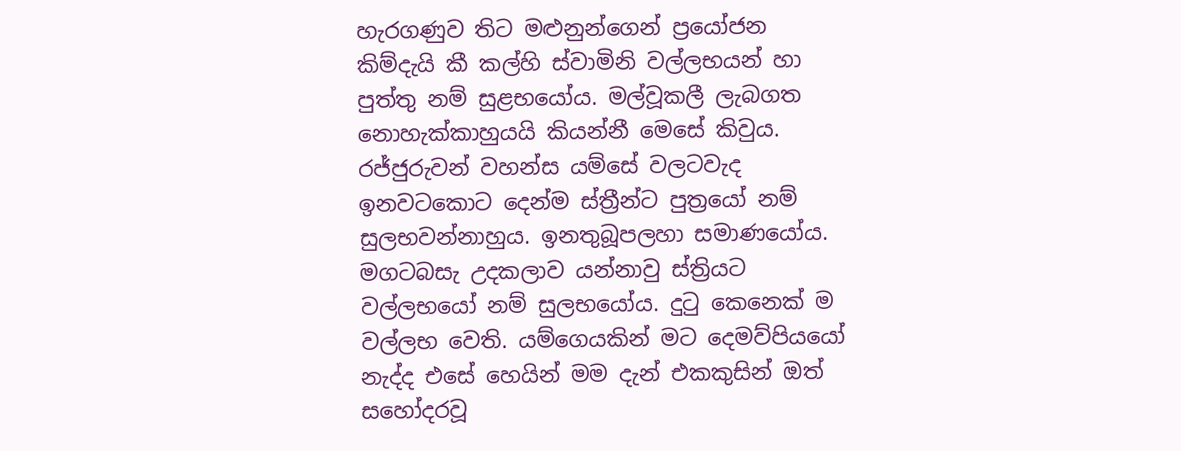හැරගණුව තිට මළුනුන්ගෙන් ප්‍රයෝජන කිම්දැයි කී කල්හි ස්වාමිනි වල්ලභයන් හා පුත්තු නම් සුළභයෝය. මල්වූකලී ලැබගත නොහැක්කාහුයයි කියන්නී මෙසේ කිවුය. රජ්ජුරුවන් වහන්ස යම්සේ වලටවැද ඉනවටකොට දෙන්ම ස්ත්‍රීන්ට පුත්‍රයෝ නම් සුලභවන්නාහුය. ඉනතුබූපලහා සමාණයෝය. මගටබසැ උදකලාව යන්නාවු ස්ත්‍රියට වල්ලභයෝ නම් සුලභයෝය. දුටු කෙනෙක් ම වල්ලභ වෙති. යම්ගෙයකින් මට දෙමව්පියයෝ නැද්ද එසේ හෙයින් මම දැන් එකකුසින් ඔත් සහෝදරවූ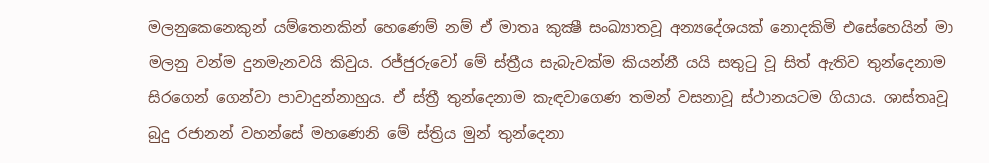මලනුකෙනෙකුන් යම්තෙනකින් හෙණෙම් නම් ඒ මාතෘ කුක්‍ෂී සංඛ්‍යාතවූ අන්‍යදේශයක් නොදකිමි එසේහෙයින් මා මලනු වන්ම දුනමැනවයි කිවුය. රජ්ජුරුවෝ මේ ස්ත්‍රීය සැබැවක්ම කියන්නී යයි සතුටු වූ සිත් ඇතිව තුන්දෙනාම සිරගෙන් ගෙන්වා පාවාදුන්නාහුය. ඒ ස්ත්‍රී තුන්දෙනාම කැඳවාගෙණ තමන් වසනාවූ ස්ථානයටම ගියාය. ශාස්තෘවූ බුදු රජානන් වහන්සේ මහණෙනි මේ ස්ත්‍රිය මුන් තුන්දෙනා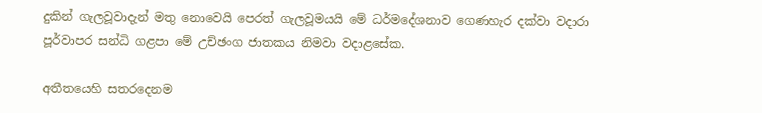දුකින් ගැලවූවාදැන් මතු නොවෙයි පෙරත් ගැලවූමයයි මේ ධර්මදේශනාව ගෙණහැර දක්වා වදාරා පූර්වාපර සන්ධි ගළපා මේ උච්ඡංග ජාතකය නිමවා වදාළසේක.

අතීතයෙහි සතරදෙනම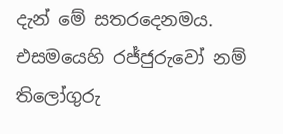දැන් මේ සතරදෙනමය. එසමයෙහි රජ්ජුරුවෝ නම් තිලෝගුරු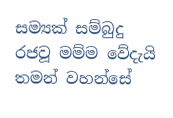සම්‍යක් සම්බුදු රජවූ මම්ම වේදැයි තමන් වහන්සේ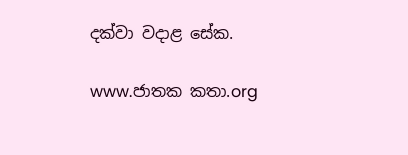දක්වා වදාළ සේක.

www.ජාතක කතා.org